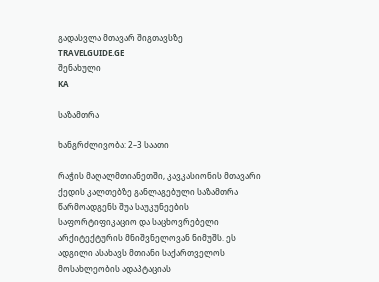გადასვლა მთავარ შიგთავსზე
TRAVELGUIDE.GE
შენახული
KA

საზამთრა

ხანგრძლივობა: 2–3 საათი

რაჭის მაღალმთიანეთში, კავკასიონის მთავარი ქედის კალთებზე განლაგებული საზამთრა წარმოადგენს შუა საუკუნეების საფორტიფიკაციო და საცხოვრებელი არქიტექტურის მნიშვნელოვან ნიმუშს. ეს ადგილი ასახავს მთიანი საქართველოს მოსახლეობის ადაპტაციას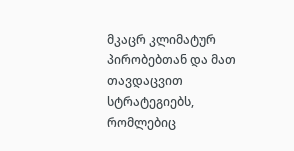მკაცრ კლიმატურ პირობებთან და მათ თავდაცვით სტრატეგიებს, რომლებიც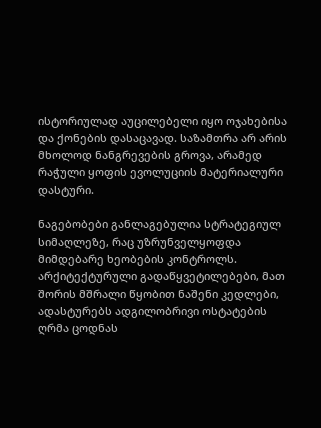ისტორიულად აუცილებელი იყო ოჯახებისა და ქონების დასაცავად. საზამთრა არ არის მხოლოდ ნანგრევების გროვა, არამედ რაჭული ყოფის ევოლუციის მატერიალური დასტური.

ნაგებობები განლაგებულია სტრატეგიულ სიმაღლეზე, რაც უზრუნველყოფდა მიმდებარე ხეობების კონტროლს. არქიტექტურული გადაწყვეტილებები, მათ შორის მშრალი წყობით ნაშენი კედლები, ადასტურებს ადგილობრივი ოსტატების ღრმა ცოდნას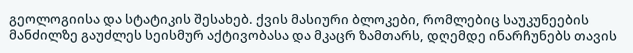გეოლოგიისა და სტატიკის შესახებ. ქვის მასიური ბლოკები, რომლებიც საუკუნეების მანძილზე გაუძლეს სეისმურ აქტივობასა და მკაცრ ზამთარს, დღემდე ინარჩუნებს თავის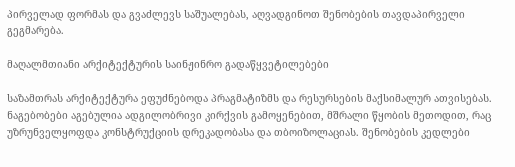პირველად ფორმას და გვაძლევს საშუალებას, აღვადგინოთ შენობების თავდაპირველი გეგმარება.

მაღალმთიანი არქიტექტურის საინჟინრო გადაწყვეტილებები

საზამთრას არქიტექტურა ეფუძნებოდა პრაგმატიზმს და რესურსების მაქსიმალურ ათვისებას. ნაგებობები აგებულია ადგილობრივი კირქვის გამოყენებით, მშრალი წყობის მეთოდით, რაც უზრუნველყოფდა კონსტრუქციის დრეკადობასა და თბოიზოლაციას. შენობების კედლები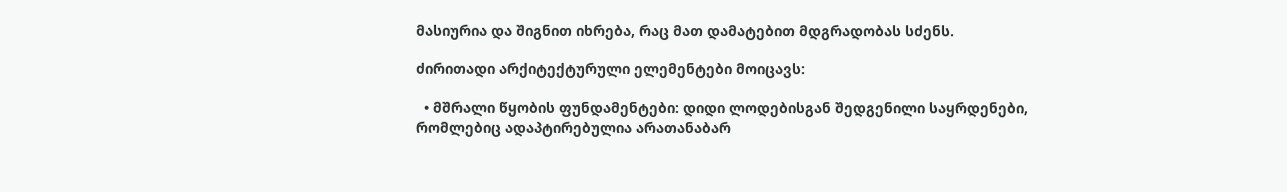მასიურია და შიგნით იხრება, რაც მათ დამატებით მდგრადობას სძენს.

ძირითადი არქიტექტურული ელემენტები მოიცავს:

  • მშრალი წყობის ფუნდამენტები: დიდი ლოდებისგან შედგენილი საყრდენები, რომლებიც ადაპტირებულია არათანაბარ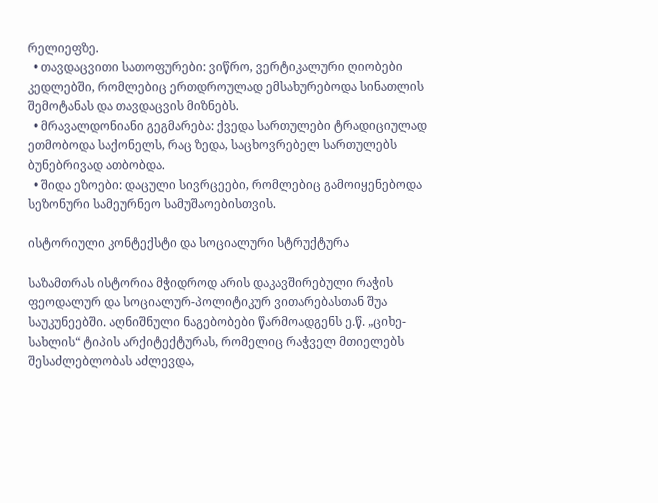რელიეფზე.
  • თავდაცვითი სათოფურები: ვიწრო, ვერტიკალური ღიობები კედლებში, რომლებიც ერთდროულად ემსახურებოდა სინათლის შემოტანას და თავდაცვის მიზნებს.
  • მრავალდონიანი გეგმარება: ქვედა სართულები ტრადიციულად ეთმობოდა საქონელს, რაც ზედა, საცხოვრებელ სართულებს ბუნებრივად ათბობდა.
  • შიდა ეზოები: დაცული სივრცეები, რომლებიც გამოიყენებოდა სეზონური სამეურნეო სამუშაოებისთვის.

ისტორიული კონტექსტი და სოციალური სტრუქტურა

საზამთრას ისტორია მჭიდროდ არის დაკავშირებული რაჭის ფეოდალურ და სოციალურ-პოლიტიკურ ვითარებასთან შუა საუკუნეებში. აღნიშნული ნაგებობები წარმოადგენს ე.წ. „ციხე-სახლის“ ტიპის არქიტექტურას, რომელიც რაჭველ მთიელებს შესაძლებლობას აძლევდა,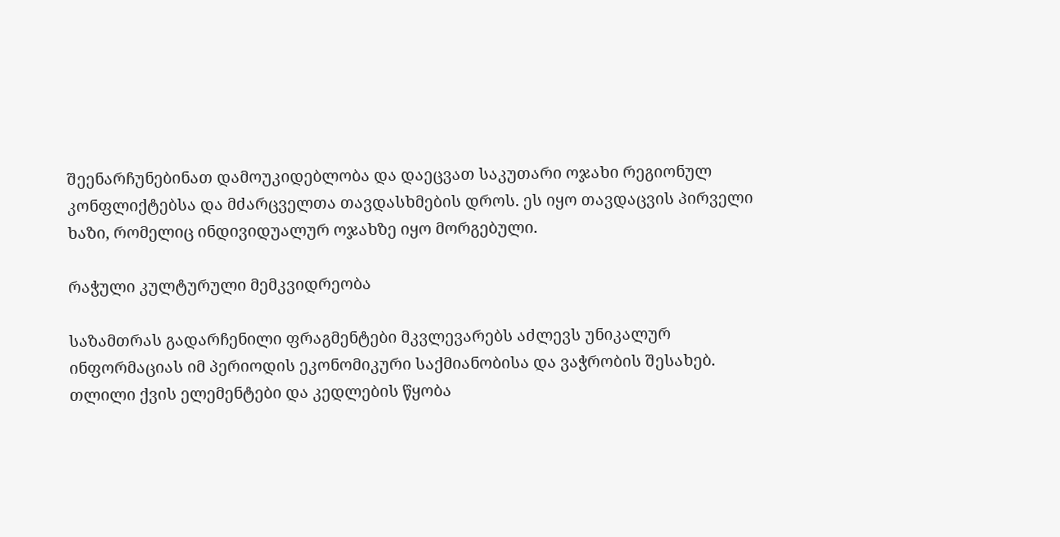შეენარჩუნებინათ დამოუკიდებლობა და დაეცვათ საკუთარი ოჯახი რეგიონულ კონფლიქტებსა და მძარცველთა თავდასხმების დროს. ეს იყო თავდაცვის პირველი ხაზი, რომელიც ინდივიდუალურ ოჯახზე იყო მორგებული.

რაჭული კულტურული მემკვიდრეობა

საზამთრას გადარჩენილი ფრაგმენტები მკვლევარებს აძლევს უნიკალურ ინფორმაციას იმ პერიოდის ეკონომიკური საქმიანობისა და ვაჭრობის შესახებ. თლილი ქვის ელემენტები და კედლების წყობა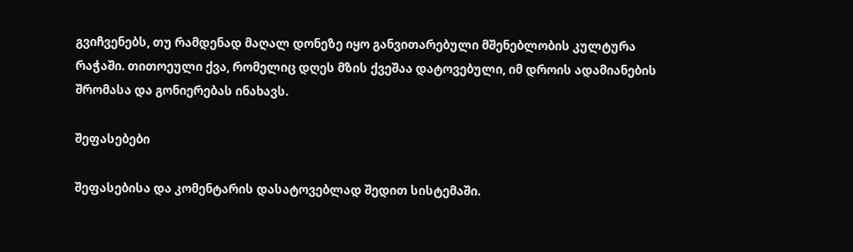გვიჩვენებს, თუ რამდენად მაღალ დონეზე იყო განვითარებული მშენებლობის კულტურა რაჭაში. თითოეული ქვა, რომელიც დღეს მზის ქვეშაა დატოვებული, იმ დროის ადამიანების შრომასა და გონიერებას ინახავს.

შეფასებები

შეფასებისა და კომენტარის დასატოვებლად შედით სისტემაში.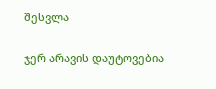შესვლა

ჯერ არავის დაუტოვებია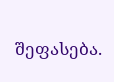შეფასება.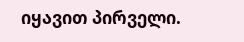იყავით პირველი.